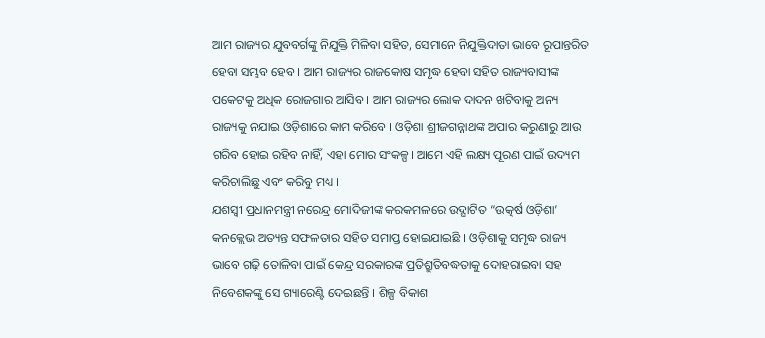ଆମ ରାଜ୍ୟର ଯୁବବର୍ଗଙ୍କୁ ନିଯୁକ୍ତି ମିଳିବା ସହିତ, ସେମାନେ ନିଯୁକ୍ତିଦାତା ଭାବେ ରୂପାନ୍ତରିତ ହେବା ସମ୍ଭବ ହେବ । ଆମ ରାଜ୍ୟର ରାଜକୋଷ ସମୃଦ୍ଧ ହେବା ସହିତ ରାଜ୍ୟବାସୀଙ୍କ ପକେଟକୁ ଅଧିକ ରୋଜଗାର ଆସିବ । ଆମ ରାଜ୍ୟର ଲୋକ ଦାଦନ ଖଟିବାକୁ ଅନ୍ୟ ରାଜ୍ୟକୁ ନଯାଇ ଓଡ଼ିଶାରେ କାମ କରିବେ । ଓଡ଼ିଶା ଶ୍ରୀଜଗନ୍ନାଥଙ୍କ ଅପାର କରୁଣାରୁ ଆଉ ଗରିବ ହୋଇ ରହିବ ନାହିଁ, ଏହା ମୋର ସଂକଳ୍ପ। ଆମେ ଏହି ଲକ୍ଷ୍ୟ ପୂରଣ ପାଇଁ ଉଦ୍ୟମ କରିଚାଲିଛୁ ଏବଂ କରିବୁ ମଧ୍ୟ ।
ଯଶସ୍ୱୀ ପ୍ରଧାନମନ୍ତ୍ରୀ ନରେନ୍ଦ୍ର ମୋଦିଜୀଙ୍କ କରକମଳରେ ଉଦ୍ଘାଟିତ “ଉତ୍କର୍ଷ ଓଡ଼ିଶା’ କନକ୍ଲେଭ ଅତ୍ୟନ୍ତ ସଫଳତାର ସହିତ ସମାପ୍ତ ହୋଇଯାଇଛି । ଓଡ଼ିଶାକୁ ସମୃଦ୍ଧ ରାଜ୍ୟ ଭାବେ ଗଢ଼ି ତୋଳିବା ପାଇଁ କେନ୍ଦ୍ର ସରକାରଙ୍କ ପ୍ରତିଶ୍ରୁତିବଦ୍ଧତାକୁ ଦୋହରାଇବା ସହ ନିବେଶକଙ୍କୁ ସେ ଗ୍ୟାରେଣ୍ଟି ଦେଇଛନ୍ତି । ଶିଳ୍ପ ବିକାଶ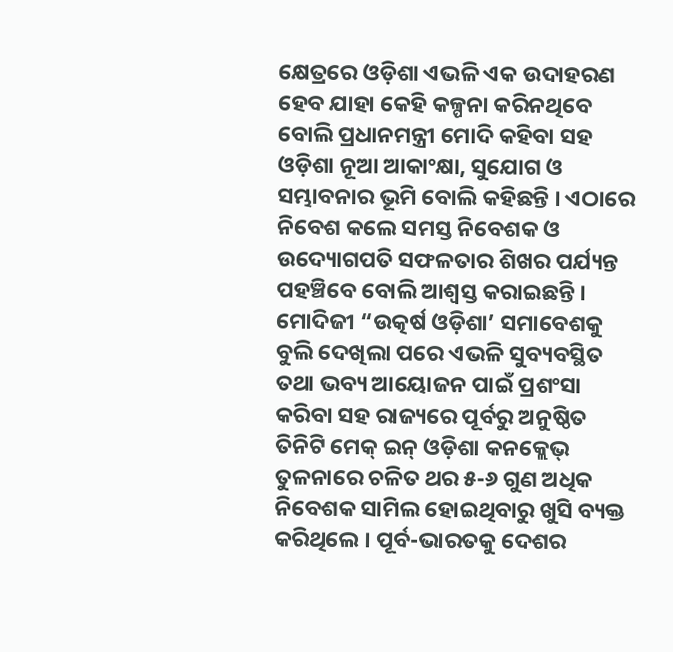କ୍ଷେତ୍ରରେ ଓଡ଼ିଶା ଏଭଳି ଏକ ଉଦାହରଣ ହେବ ଯାହା କେହି କଳ୍ପନା କରିନଥିବେ ବୋଲି ପ୍ରଧାନମନ୍ତ୍ରୀ ମୋଦି କହିବା ସହ ଓଡ଼ିଶା ନୂଆ ଆକାଂକ୍ଷା, ସୁଯୋଗ ଓ ସମ୍ଭାବନାର ଭୂମି ବୋଲି କହିଛନ୍ତି । ଏଠାରେ ନିବେଶ କଲେ ସମସ୍ତ ନିବେଶକ ଓ ଉଦ୍ୟୋଗପତି ସଫଳତାର ଶିଖର ପର୍ଯ୍ୟନ୍ତ ପହଞ୍ଚିବେ ବୋଲି ଆଶ୍ୱସ୍ତ କରାଇଛନ୍ତି ।
ମୋଦିଜୀ “ଉତ୍କର୍ଷ ଓଡ଼ିଶା’ ସମାବେଶକୁ ବୁଲି ଦେଖିଲା ପରେ ଏଭଳି ସୁବ୍ୟବସ୍ଥିତ ତଥା ଭବ୍ୟ ଆୟୋଜନ ପାଇଁ ପ୍ରଶଂସା କରିବା ସହ ରାଜ୍ୟରେ ପୂର୍ବରୁ ଅନୁଷ୍ଠିତ ତିନିଟି ମେକ୍ ଇନ୍ ଓଡ଼ିଶା କନକ୍ଲେଭ୍ ତୁଳନାରେ ଚଳିତ ଥର ୫-୬ ଗୁଣ ଅଧିକ ନିବେଶକ ସାମିଲ ହୋଇଥିବାରୁ ଖୁସି ବ୍ୟକ୍ତ କରିଥିଲେ । ପୂର୍ବ-ଭାରତକୁ ଦେଶର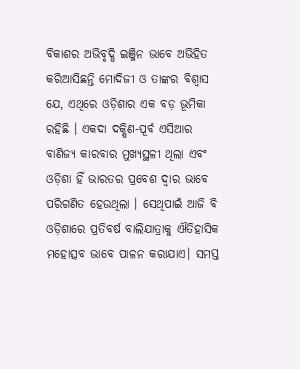ବିକାଶର ଅଭିବୃଦ୍ଧି ଇଞ୍ଜିନ ଭାବେ ଅଭିହିତ କରିଆସିଛନ୍ତି ମୋଦିଜୀ ଓ ତାଙ୍କର ବିଶ୍ୱାସ ଯେ, ଏଥିରେ ଓଡ଼ିଶାର ଏକ ବଡ଼ ଭୂମିକା ରହିଛି । ଏକଦା ଦକ୍ଷିଣ-ପୂର୍ବ ଏସିଆର ବାଣିଜ୍ୟ କାରବାର ମୁଖ୍ୟସ୍ଥଳୀ ଥିଲା ଏବଂ ଓଡ଼ିଶା ହିଁ ଭାରତର ପ୍ରବେଶ ଦ୍ୱାର ଭାବେ ପରିଗଣିତ ହେଉଥିଲା । ସେଥିପାଇଁ ଆଜି ବି ଓଡ଼ିଶାରେ ପ୍ରତିବର୍ଷ ବାଲିଯାତ୍ରାକୁ ଐତିହାସିକ ମହୋତ୍ସବ ଭାବେ ପାଳନ କରାଯାଏ। ସମସ୍ତ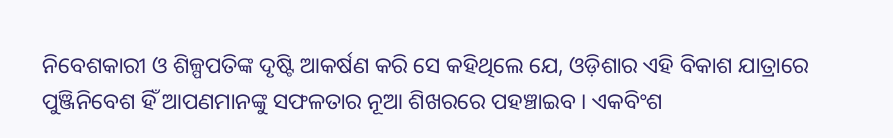ନିବେଶକାରୀ ଓ ଶିଳ୍ପପତିଙ୍କ ଦୃଷ୍ଟି ଆକର୍ଷଣ କରି ସେ କହିଥିଲେ ଯେ, ଓଡ଼ିଶାର ଏହି ବିକାଶ ଯାତ୍ରାରେ ପୁଞ୍ଜିନିବେଶ ହିଁ ଆପଣମାନଙ୍କୁ ସଫଳତାର ନୂଆ ଶିଖରରେ ପହଞ୍ଚାଇବ । ଏକବିଂଶ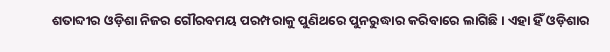ଶତାବ୍ଦୀର ଓଡ଼ିଶା ନିଜର ଗୌରବମୟ ପରମ୍ପରାକୁ ପୁଣିଥରେ ପୁନରୁଦ୍ଧାର କରିବାରେ ଲାଗିଛି । ଏହା ହିଁ ଓଡ଼ିଶାର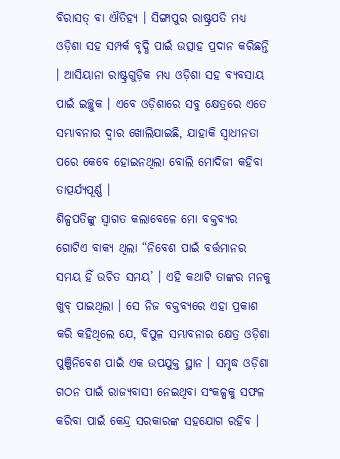ବିରାସତ୍ ବା ଐତିହ୍ୟ । ସିଙ୍ଗାପୁର ରାଷ୍ଟ୍ରପତି ମଧ୍ୟ ଓଡ଼ିଶା ସହ ସମ୍ପର୍କ ବୃଦ୍ଧି ପାଇଁ ଉତ୍ସାହ ପ୍ରଦାନ କରିଛନ୍ତି । ଆସିୟାନା ରାଷ୍ଟ୍ରଗୁଡ଼ିକ ମଧ୍ୟ ଓଡ଼ିଶା ସହ ବ୍ୟବସାୟ ପାଇଁ ଇଚ୍ଛୁକ । ଏବେ ଓଡ଼ିଶାରେ ସବୁ କ୍ଷେତ୍ରରେ ଏତେ ସମ୍ଭାବନାର ଦ୍ୱାର ଖୋଲିଯାଇଛି, ଯାହାକି ସ୍ୱାଧୀନତା ପରେ କେବେ ହୋଇନଥିଲା ବୋଲି ମୋଦିଜୀ କହିବା ତାତ୍ପର୍ଯ୍ୟପୂର୍ଣ୍ଣ ।
ଶିଳ୍ପପତିଙ୍କୁ ସ୍ୱାଗତ କଲାବେଳେ ମୋ ବକ୍ତବ୍ୟର ଗୋଟିଏ ବାକ୍ୟ ଥିଲା “ନିବେଶ ପାଇଁ ବର୍ତ୍ତମାନର ସମୟ ହିଁ ଉଚିତ ସମୟ’ । ଏହି କଥାଟି ତାଙ୍କର ମନକୁ ଖୁବ୍ ପାଇଥିଲା । ସେ ନିଜ ବକ୍ତବ୍ୟରେ ଏହା ପ୍ରକାଶ କରି କହିଥିଲେ ଯେ, ବିପୁଳ ସମ୍ଭାବନାର କ୍ଷେତ୍ର ଓଡ଼ିଶା ପୁଞ୍ଜିନିବେଶ ପାଇଁ ଏକ ଉପଯୁକ୍ତ ସ୍ଥାନ । ସମୃଦ୍ଧ ଓଡ଼ିଶା ଗଠନ ପାଇଁ ରାଜ୍ୟବାସୀ ନେଇଥିବା ସଂକଳ୍ପକୁ ସଫଳ କରିବା ପାଇଁ କେନ୍ଦ୍ର ସରକାରଙ୍କ ସହଯୋଗ ରହିବ ।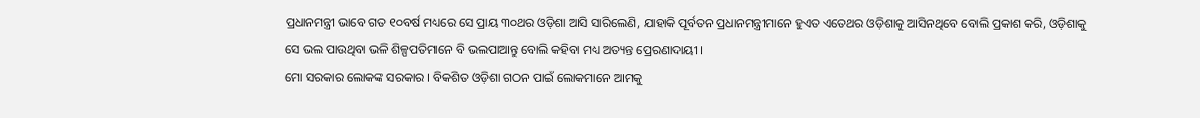ପ୍ରଧାନମନ୍ତ୍ରୀ ଭାବେ ଗତ ୧୦ବର୍ଷ ମଧ୍ୟରେ ସେ ପ୍ରାୟ ୩୦ଥର ଓଡ଼ିଶା ଆସି ସାରିଲେଣି, ଯାହାକି ପୂର୍ବତନ ପ୍ରଧାନମନ୍ତ୍ରୀମାନେ ହୁଏତ ଏତେଥର ଓଡ଼ିଶାକୁ ଆସିନଥିବେ ବୋଲି ପ୍ରକାଶ କରି, ଓଡ଼ିଶାକୁ ସେ ଭଲ ପାଉଥିବା ଭଳି ଶିଳ୍ପପତିମାନେ ବି ଭଲପାଆନ୍ତୁ ବୋଲି କହିବା ମଧ୍ୟ ଅତ୍ୟନ୍ତ ପ୍ରେରଣାଦାୟୀ ।
ମୋ ସରକାର ଲୋକଙ୍କ ସରକାର । ବିକଶିତ ଓଡ଼ିଶା ଗଠନ ପାଇଁ ଲୋକମାନେ ଆମକୁ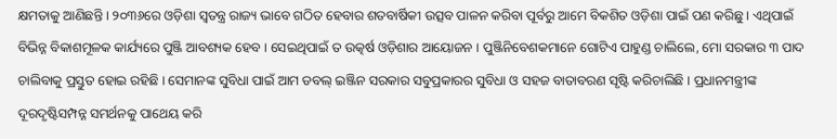କ୍ଷମତାକୁ ଆଣିଛନ୍ତି । ୨୦୩୬ରେ ଓଡ଼ିଶା ସ୍ୱତନ୍ତ୍ର ରାଜ୍ୟ ଭାବେ ଗଠିତ ହେବାର ଶତବାର୍ଷିକୀ ଉତ୍ସବ ପାଳନ କରିବା ପୂର୍ବରୁ ଆମେ ବିକଶିତ ଓଡ଼ିଶା ପାଇଁ ପଣ କରିଛୁ । ଏଥିପାଇଁ ବିଭିନ୍ନ ବିକାଶମୂଳକ କାର୍ଯ୍ୟରେ ପୁଞ୍ଜି ଆବଶ୍ୟକ ହେବ । ସେଇଥିପାଇଁ ତ ଉତ୍କର୍ଷ ଓଡ଼ିଶାର ଆୟୋଜନ । ପୁଞ୍ଜିନିବେଶକମାନେ ଗୋଟିଏ ପାହୁଣ୍ଡ ଚାଲିଲେ, ମୋ ସରକାର ୩ ପାଦ ଚାଲିବାକୁ ପ୍ରସ୍ତୁତ ହୋଇ ରହିଛି । ସେମାନଙ୍କ ସୁବିଧା ପାଇଁ ଆମ ଡବଲ୍ ଇଞ୍ଜିନ ସରକାର ସବୁପ୍ରକାରର ସୁବିଧା ଓ ସହଜ ବାତାବରଣ ସୃଷ୍ଟି କରିଚାଲିଛି । ପ୍ରଧାନମନ୍ତ୍ରୀଙ୍କ ଦୂରଦୃଷ୍ଟିସମ୍ପନ୍ନ ସମର୍ଥନକୁ ପାଥେୟ କରି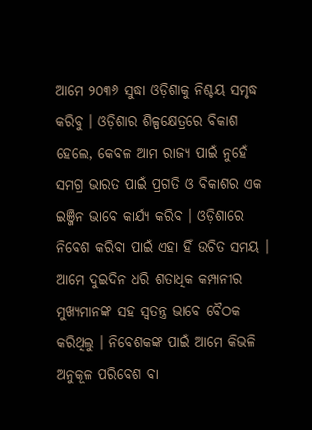ଆମେ ୨୦୩୬ ସୁଦ୍ଧା ଓଡ଼ିଶାକୁ ନିଶ୍ଚୟ ସମୃଦ୍ଧ କରିବୁ । ଓଡ଼ିଶାର ଶିଳ୍ପକ୍ଷେତ୍ରରେ ବିକାଶ ହେଲେ, କେବଳ ଆମ ରାଜ୍ୟ ପାଇଁ ନୁହେଁ ସମଗ୍ର ଭାରତ ପାଇଁ ପ୍ରଗତି ଓ ବିକାଶର ଏକ ଇଞ୍ଜିନ ଭାବେ କାର୍ଯ୍ୟ କରିବ । ଓଡ଼ିଶାରେ ନିବେଶ କରିବା ପାଇଁ ଏହା ହିଁ ଉଚିତ ସମୟ ।
ଆମେ ଦୁଇଦିନ ଧରି ଶତାଧିକ କମ୍ପାନୀର ମୁଖ୍ୟମାନଙ୍କ ସହ ସ୍ୱତନ୍ତ୍ର ଭାବେ ବୈଠକ କରିଥିଲୁ । ନିବେଶକଙ୍କ ପାଇଁ ଆମେ କିଭଳି ଅନୁକୂଳ ପରିବେଶ ବା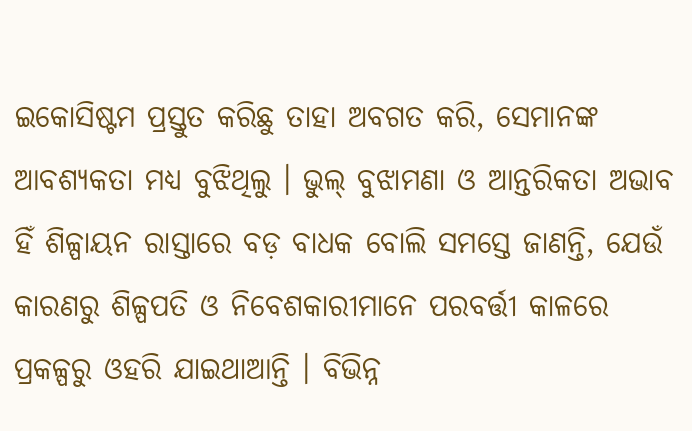ଇକୋସିଷ୍ଟମ ପ୍ରସ୍ତୁତ କରିଛୁ ତାହା ଅବଗତ କରି, ସେମାନଙ୍କ ଆବଶ୍ୟକତା ମଧ୍ୟ ବୁଝିଥିଲୁ । ଭୁଲ୍ ବୁଝାମଣା ଓ ଆନ୍ତରିକତା ଅଭାବ ହିଁ ଶିଳ୍ପାୟନ ରାସ୍ତାରେ ବଡ଼ ବାଧକ ବୋଲି ସମସ୍ତେ ଜାଣନ୍ତି, ଯେଉଁ କାରଣରୁ ଶିଳ୍ପପତି ଓ ନିବେଶକାରୀମାନେ ପରବର୍ତ୍ତୀ କାଳରେ ପ୍ରକଳ୍ପରୁ ଓହରି ଯାଇଥାଆନ୍ତି । ବିଭିନ୍ନ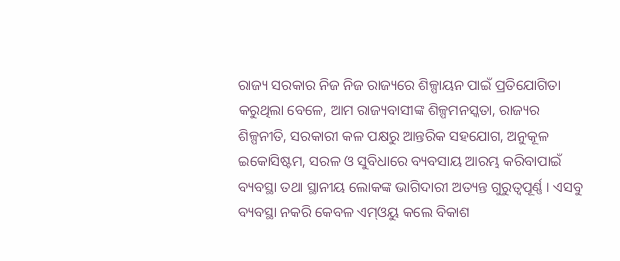ରାଜ୍ୟ ସରକାର ନିଜ ନିଜ ରାଜ୍ୟରେ ଶିଳ୍ପାୟନ ପାଇଁ ପ୍ରତିଯୋଗିତା କରୁଥିଲା ବେଳେ, ଆମ ରାଜ୍ୟବାସୀଙ୍କ ଶିଳ୍ପମନସ୍କତା, ରାଜ୍ୟର ଶିଳ୍ପନୀତି, ସରକାରୀ କଳ ପକ୍ଷରୁ ଆନ୍ତରିକ ସହଯୋଗ, ଅନୁକୂଳ ଇକୋସିଷ୍ଟମ, ସରଳ ଓ ସୁବିଧାରେ ବ୍ୟବସାୟ ଆରମ୍ଭ କରିବାପାଇଁ ବ୍ୟବସ୍ଥା ତଥା ସ୍ଥାନୀୟ ଲୋକଙ୍କ ଭାଗିଦାରୀ ଅତ୍ୟନ୍ତ ଗୁରୁତ୍ୱପୂର୍ଣ୍ଣ । ଏସବୁ ବ୍ୟବସ୍ଥା ନକରି କେବଳ ଏମ୍ଓୟୁ କଲେ ବିକାଶ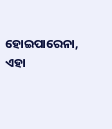ହୋଇପାରେନା, ଏହା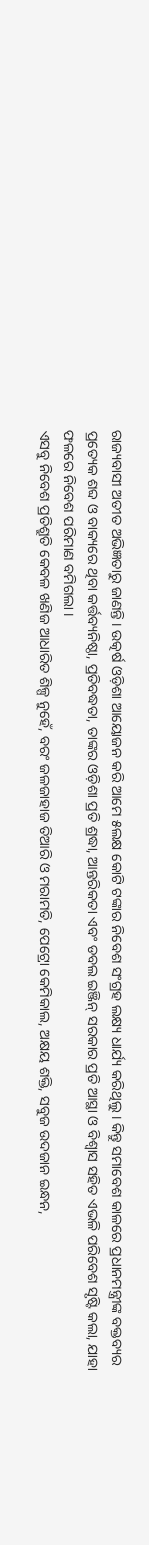ରାଜ୍ୟବାସୀ ଅତୀତ ଅଭିଜ୍ଞତାରୁ ଜାଣନ୍ତି । ଉତ୍କର୍ଷ ଓଡ଼ିଶା ଆୟୋଜନ କରି ଆମେ ୫ଲକ୍ଷ କୋଟି ଟଙ୍କାର ନିବେଶ ସଂଗ୍ରହ ଲକ୍ଷ୍ୟ ଧାର୍ଯ୍ୟ କରିଥିଲୁ । କିନ୍ତୁ ସମାବେଶ କାଳରେ ପ୍ରଧାନମନ୍ତ୍ରୀଙ୍କ ବକ୍ତବ୍ୟର ପ୍ରତ୍ୟେକ ଶବ୍ଦ ଓ ବାକ୍ୟରେ ଥିବା କର୍ତ୍ତବ୍ୟନିଷ୍ଠା, ପ୍ରତିବଦ୍ଧତା, ତାଙ୍କର ଓଡ଼ିଶା ପ୍ରତି ଶ୍ରଦ୍ଧା, ଆନ୍ତରିକତା ଏବଂ ଡବଲ ଇଞ୍ଜିନ୍ ସରକାର ପ୍ରତି ଆସ୍ଥା ଓ ବିଶ୍ୱାସ ସହିତ ଏଭଳି ପରିବେଶ ସୃଷ୍ଟି କଲା, ଯାହା ଫଳରେ ନିବେଶ ପରିମାଣ ବମିଗଲା ।
ଏସବୁ ନିବେଶ ପ୍ରତିଶ୍ରୁତି କେବଳ ଖଣିଜ ଆଧାରିତ ଶିଳ୍ପ ନୁହେଁ, ବରଂ ଜଳଜାହାଜ ତିଆରି ଓ ମରାମତି, ପେଟ୍ରୋ କେମିକାଲ, ଅକ୍ଷୟ ଶକ୍ତି, ସବୁଜ ଉଦଜାନ ଇନ୍ଧନ,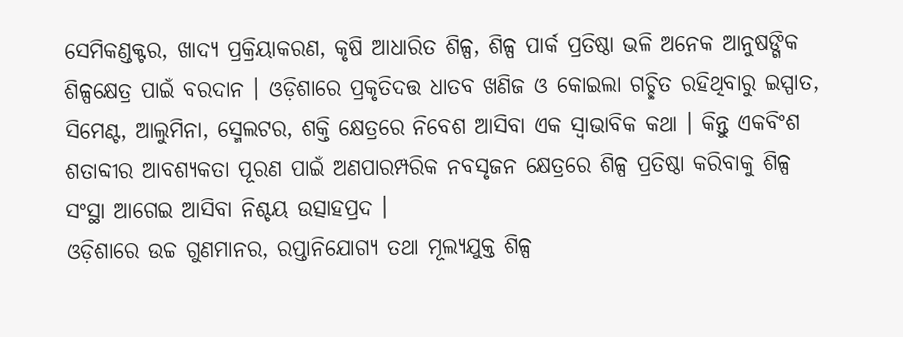ସେମିକଣ୍ଡକ୍ଟର, ଖାଦ୍ୟ ପ୍ରକ୍ରିୟାକରଣ, କୃଷି ଆଧାରିତ ଶିଳ୍ପ, ଶିଳ୍ପ ପାର୍କ ପ୍ରତିଷ୍ଠା ଭଳି ଅନେକ ଆନୁଷଙ୍ଗିକ ଶିଳ୍ପକ୍ଷେତ୍ର ପାଇଁ ବରଦାନ । ଓଡ଼ିଶାରେ ପ୍ରକୃତିଦତ୍ତ ଧାତବ ଖଣିଜ ଓ କୋଇଲା ଗଚ୍ଛିତ ରହିଥିବାରୁ ଇସ୍ପାତ, ସିମେଣ୍ଟ, ଆଲୁମିନା, ସ୍ମେଲଟର, ଶକ୍ତି କ୍ଷେତ୍ରରେ ନିବେଶ ଆସିବା ଏକ ସ୍ୱାଭାବିକ କଥା । କିନ୍ତୁ ଏକବିଂଶ ଶତାବ୍ଦୀର ଆବଶ୍ୟକତା ପୂରଣ ପାଇଁ ଅଣପାରମ୍ପରିକ ନବସୃଜନ କ୍ଷେତ୍ରରେ ଶିଳ୍ପ ପ୍ରତିଷ୍ଠା କରିବାକୁ ଶିଳ୍ପ ସଂସ୍ଥା ଆଗେଇ ଆସିବା ନିଶ୍ଚୟ ଉତ୍ସାହପ୍ରଦ ।
ଓଡ଼ିଶାରେ ଉଚ୍ଚ ଗୁଣମାନର, ରପ୍ତାନିଯୋଗ୍ୟ ତଥା ମୂଲ୍ୟଯୁକ୍ତ ଶିଳ୍ପ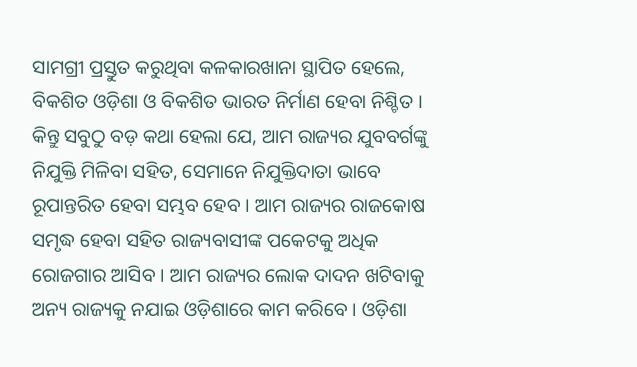ସାମଗ୍ରୀ ପ୍ରସ୍ତୁତ କରୁଥିବା କଳକାରଖାନା ସ୍ଥାପିତ ହେଲେ, ବିକଶିତ ଓଡ଼ିଶା ଓ ବିକଶିତ ଭାରତ ନିର୍ମାଣ ହେବା ନିଶ୍ଚିତ । କିନ୍ତୁ ସବୁଠୁ ବଡ଼ କଥା ହେଲା ଯେ, ଆମ ରାଜ୍ୟର ଯୁବବର୍ଗଙ୍କୁ ନିଯୁକ୍ତି ମିଳିବା ସହିତ, ସେମାନେ ନିଯୁକ୍ତିଦାତା ଭାବେ ରୂପାନ୍ତରିତ ହେବା ସମ୍ଭବ ହେବ । ଆମ ରାଜ୍ୟର ରାଜକୋଷ ସମୃଦ୍ଧ ହେବା ସହିତ ରାଜ୍ୟବାସୀଙ୍କ ପକେଟକୁ ଅଧିକ ରୋଜଗାର ଆସିବ । ଆମ ରାଜ୍ୟର ଲୋକ ଦାଦନ ଖଟିବାକୁ ଅନ୍ୟ ରାଜ୍ୟକୁ ନଯାଇ ଓଡ଼ିଶାରେ କାମ କରିବେ । ଓଡ଼ିଶା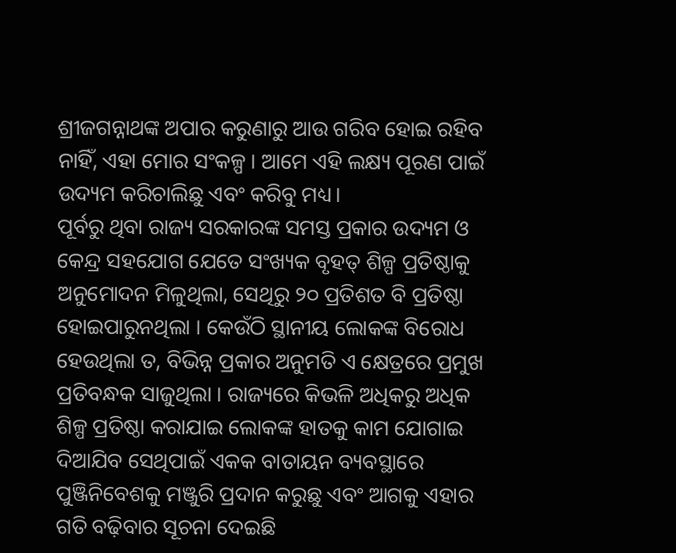ଶ୍ରୀଜଗନ୍ନାଥଙ୍କ ଅପାର କରୁଣାରୁ ଆଉ ଗରିବ ହୋଇ ରହିବ ନାହିଁ, ଏହା ମୋର ସଂକଳ୍ପ । ଆମେ ଏହି ଲକ୍ଷ୍ୟ ପୂରଣ ପାଇଁ ଉଦ୍ୟମ କରିଚାଲିଛୁ ଏବଂ କରିବୁ ମଧ୍ୟ।
ପୂର୍ବରୁ ଥିବା ରାଜ୍ୟ ସରକାରଙ୍କ ସମସ୍ତ ପ୍ରକାର ଉଦ୍ୟମ ଓ କେନ୍ଦ୍ର ସହଯୋଗ ଯେତେ ସଂଖ୍ୟକ ବୃହତ୍ ଶିଳ୍ପ ପ୍ରତିଷ୍ଠାକୁ ଅନୁମୋଦନ ମିଳୁଥିଲା, ସେଥିରୁ ୨୦ ପ୍ରତିଶତ ବି ପ୍ରତିଷ୍ଠା ହୋଇପାରୁନଥିଲା । କେଉଁଠି ସ୍ଥାନୀୟ ଲୋକଙ୍କ ବିରୋଧ ହେଉଥିଲା ତ, ବିଭିନ୍ନ ପ୍ରକାର ଅନୁମତି ଏ କ୍ଷେତ୍ରରେ ପ୍ରମୁଖ ପ୍ରତିବନ୍ଧକ ସାଜୁଥିଲା । ରାଜ୍ୟରେ କିଭଳି ଅଧିକରୁ ଅଧିକ ଶିଳ୍ପ ପ୍ରତିଷ୍ଠା କରାଯାଇ ଲୋକଙ୍କ ହାତକୁ କାମ ଯୋଗାଇ ଦିଆଯିବ ସେଥିପାଇଁ ଏକକ ବାତାୟନ ବ୍ୟବସ୍ଥାରେ ପୁଞ୍ଜିନିବେଶକୁ ମଞ୍ଜୁରି ପ୍ରଦାନ କରୁଛୁ ଏବଂ ଆଗକୁ ଏହାର ଗତି ବଢ଼ିବାର ସୂଚନା ଦେଇଛି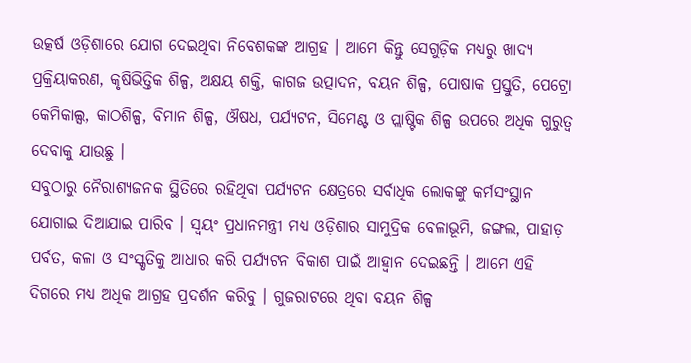ଉତ୍କର୍ଷ ଓଡ଼ିଶାରେ ଯୋଗ ଦେଇଥିବା ନିବେଶକଙ୍କ ଆଗ୍ରହ । ଆମେ କିନ୍ତୁ ସେଗୁଡ଼ିକ ମଧ୍ୟରୁ ଖାଦ୍ୟ ପ୍ରକ୍ରିୟାକରଣ, କୃଷିଭିତ୍ତିକ ଶିଳ୍ପ, ଅକ୍ଷୟ ଶକ୍ତି, କାଗଜ ଉତ୍ପାଦନ, ବୟନ ଶିଳ୍ପ, ପୋଷାକ ପ୍ରସ୍ତୁତି, ପେଟ୍ରୋ କେମିକାଲ୍ସ, କାଠଶିଳ୍ପ, ବିମାନ ଶିଳ୍ପ, ଔଷଧ, ପର୍ଯ୍ୟଟନ, ସିମେଣ୍ଟ ଓ ପ୍ଲାଷ୍ଟିକ ଶିଳ୍ପ ଉପରେ ଅଧିକ ଗୁରୁତ୍ୱ ଦେବାକୁ ଯାଉଛୁ ।
ସବୁଠାରୁ ନୈରାଶ୍ୟଜନକ ସ୍ଥିତିରେ ରହିଥିବା ପର୍ଯ୍ୟଟନ କ୍ଷେତ୍ରରେ ସର୍ବାଧିକ ଲୋକଙ୍କୁ କର୍ମସଂସ୍ଥାନ ଯୋଗାଇ ଦିଆଯାଇ ପାରିବ । ସ୍ୱୟଂ ପ୍ରଧାନମନ୍ତ୍ରୀ ମଧ୍ୟ ଓଡ଼ିଶାର ସାମୁଦ୍ରିକ ବେଳାଭୂମି, ଜଙ୍ଗଲ, ପାହାଡ଼ ପର୍ବତ, କଳା ଓ ସଂସ୍କୃତିକୁ ଆଧାର କରି ପର୍ଯ୍ୟଟନ ବିକାଶ ପାଇଁ ଆହ୍ୱାନ ଦେଇଛନ୍ତି । ଆମେ ଏହି ଦିଗରେ ମଧ୍ୟ ଅଧିକ ଆଗ୍ରହ ପ୍ରଦର୍ଶନ କରିବୁ । ଗୁଜରାଟରେ ଥିବା ବୟନ ଶିଳ୍ପ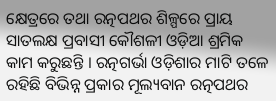କ୍ଷେତ୍ରରେ ତଥା ରତ୍ନପଥର ଶିଳ୍ପରେ ପ୍ରାୟ ସାତଲକ୍ଷ ପ୍ରବାସୀ କୌଶଳୀ ଓଡ଼ିଆ ଶ୍ରମିକ କାମ କରୁଛନ୍ତି । ରତ୍ନଗର୍ଭା ଓଡ଼ିଶାର ମାଟି ତଳେ ରହିଛି ବିଭିନ୍ନ ପ୍ରକାର ମୂଲ୍ୟବାନ ରତ୍ନପଥର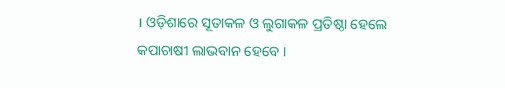। ଓଡ଼ିଶାରେ ସୂତାକଳ ଓ ଲୁଗାକଳ ପ୍ରତିଷ୍ଠା ହେଲେ କପାଚାଷୀ ଲାଭବାନ ହେବେ ।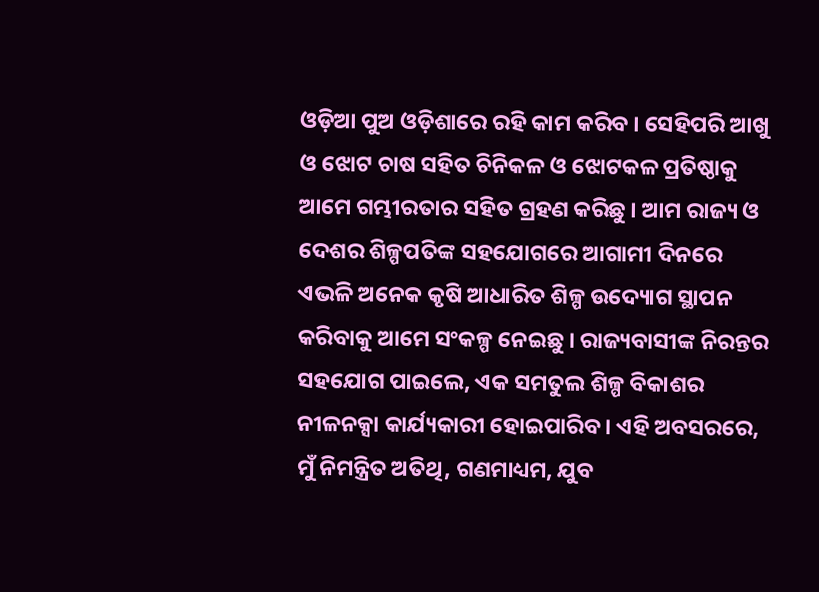ଓଡ଼ିଆ ପୁଅ ଓଡ଼ିଶାରେ ରହି କାମ କରିବ । ସେହିପରି ଆଖୁ ଓ ଝୋଟ ଚାଷ ସହିତ ଚିନିକଳ ଓ ଝୋଟକଳ ପ୍ରତିଷ୍ଠାକୁ ଆମେ ଗମ୍ଭୀରତାର ସହିତ ଗ୍ରହଣ କରିଛୁ । ଆମ ରାଜ୍ୟ ଓ ଦେଶର ଶିଳ୍ପପତିଙ୍କ ସହଯୋଗରେ ଆଗାମୀ ଦିନରେ ଏଭଳି ଅନେକ କୃଷି ଆଧାରିତ ଶିଳ୍ପ ଉଦ୍ୟୋଗ ସ୍ଥାପନ କରିବାକୁ ଆମେ ସଂକଳ୍ପ ନେଇଛୁ । ରାଜ୍ୟବାସୀଙ୍କ ନିରନ୍ତର ସହଯୋଗ ପାଇଲେ, ଏକ ସମତୁଲ ଶିଳ୍ପ ବିକାଶର ନୀଳନକ୍ସା କାର୍ଯ୍ୟକାରୀ ହୋଇପାରିବ । ଏହି ଅବସରରେ, ମୁଁ ନିମନ୍ତ୍ରିତ ଅତିଥି, ଗଣମାଧ୍ୟମ, ଯୁବ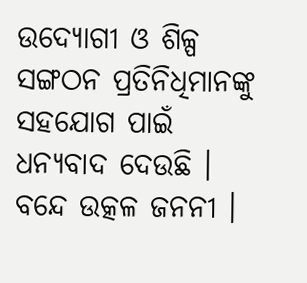ଉଦ୍ୟୋଗୀ ଓ ଶିଳ୍ପ ସଙ୍ଗଠନ ପ୍ରତିନିଧିମାନଙ୍କୁ ସହଯୋଗ ପାଇଁ ଧନ୍ୟବାଦ ଦେଉଛି । ବନ୍ଦେ ଉତ୍କଳ ଜନନୀ ।